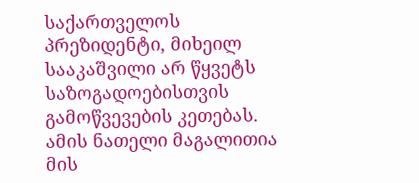საქართველოს პრეზიდენტი, მიხეილ სააკაშვილი არ წყვეტს საზოგადოებისთვის გამოწვევების კეთებას. ამის ნათელი მაგალითია მის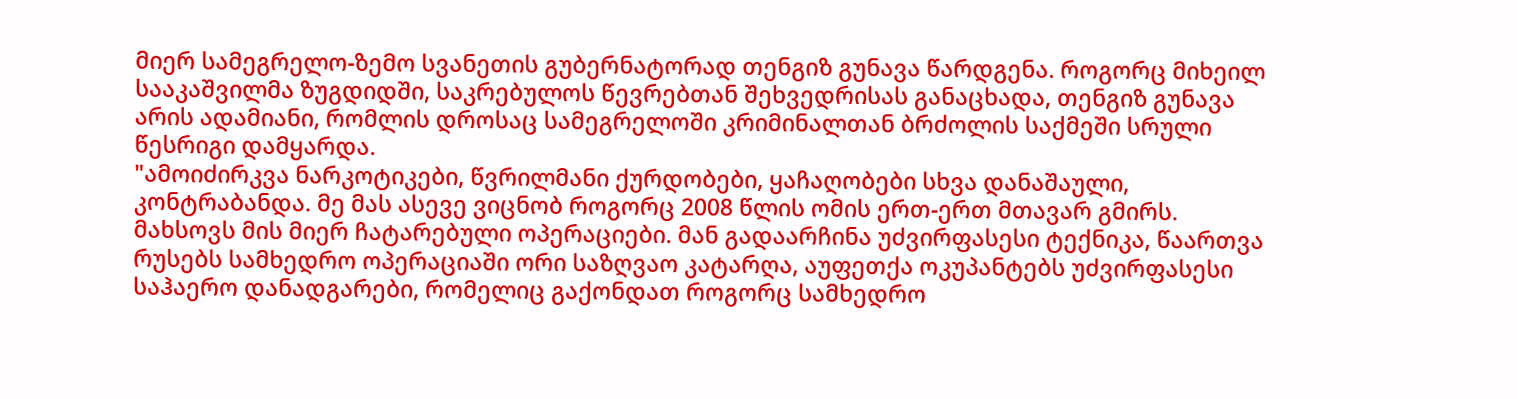მიერ სამეგრელო-ზემო სვანეთის გუბერნატორად თენგიზ გუნავა წარდგენა. როგორც მიხეილ სააკაშვილმა ზუგდიდში, საკრებულოს წევრებთან შეხვედრისას განაცხადა, თენგიზ გუნავა არის ადამიანი, რომლის დროსაც სამეგრელოში კრიმინალთან ბრძოლის საქმეში სრული წესრიგი დამყარდა.
"ამოიძირკვა ნარკოტიკები, წვრილმანი ქურდობები, ყაჩაღობები სხვა დანაშაული, კონტრაბანდა. მე მას ასევე ვიცნობ როგორც 2008 წლის ომის ერთ-ერთ მთავარ გმირს. მახსოვს მის მიერ ჩატარებული ოპერაციები. მან გადაარჩინა უძვირფასესი ტექნიკა, წაართვა რუსებს სამხედრო ოპერაციაში ორი საზღვაო კატარღა, აუფეთქა ოკუპანტებს უძვირფასესი საჰაერო დანადგარები, რომელიც გაქონდათ როგორც სამხედრო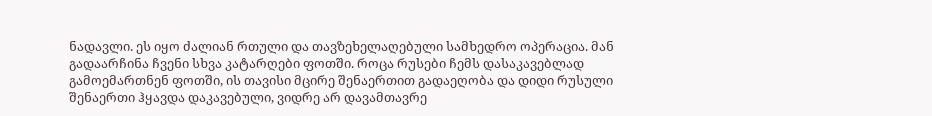ნადავლი. ეს იყო ძალიან რთული და თავზეხელაღებული სამხედრო ოპერაცია. მან გადაარჩინა ჩვენი სხვა კატარღები ფოთში. როცა რუსები ჩემს დასაკავებლად გამოემართნენ ფოთში, ის თავისი მცირე შენაერთით გადაეღობა და დიდი რუსული შენაერთი ჰყავდა დაკავებული, ვიდრე არ დავამთავრე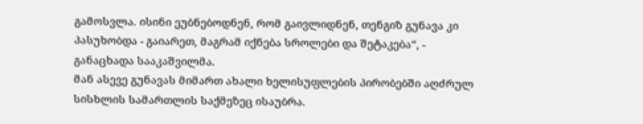გამოსვლა. ისინი ეუბნებოდნენ, რომ გაივლიდნენ, თენგიზ გუნავა კი პასუხობდა - გაიარეთ, მაგრამ იქნება სროლები და შეტაკება“, - განაცხადა სააკაშვილმა.
მან ასევე გუნავას მიმართ ახალი ხელისუფლების პირობებში აღძრულ სისხლის სამართლის საქმეზეც ისაუბრა.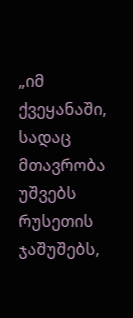„იმ ქვეყანაში, სადაც მთავრობა უშვებს რუსეთის ჯაშუშებს,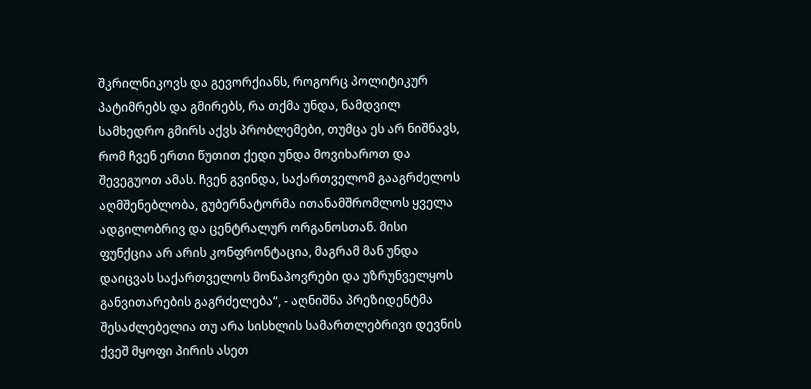შკრილნიკოვს და გევორქიანს, როგორც პოლიტიკურ პატიმრებს და გმირებს, რა თქმა უნდა, ნამდვილ სამხედრო გმირს აქვს პრობლემები, თუმცა ეს არ ნიშნავს, რომ ჩვენ ერთი წუთით ქედი უნდა მოვიხაროთ და შევეგუოთ ამას. ჩვენ გვინდა, საქართველომ გააგრძელოს აღმშენებლობა, გუბერნატორმა ითანამშრომლოს ყველა ადგილობრივ და ცენტრალურ ორგანოსთან. მისი ფუნქცია არ არის კონფრონტაცია, მაგრამ მან უნდა დაიცვას საქართველოს მონაპოვრები და უზრუნველყოს განვითარების გაგრძელება“, - აღნიშნა პრეზიდენტმა
შესაძლებელია თუ არა სისხლის სამართლებრივი დევნის ქვეშ მყოფი პირის ასეთ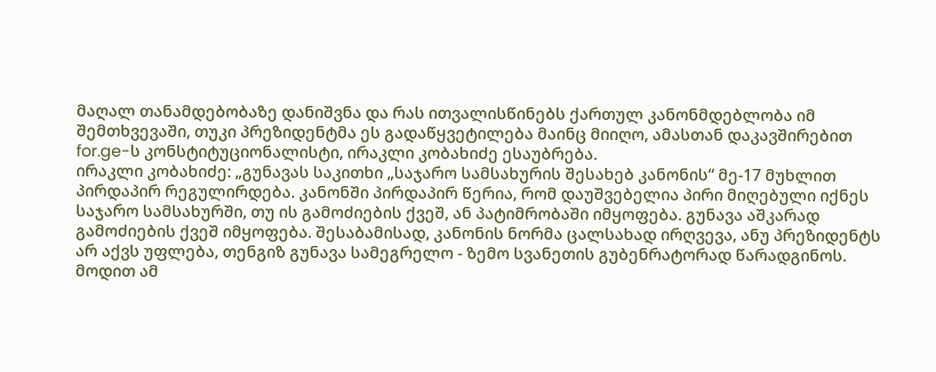მაღალ თანამდებობაზე დანიშვნა და რას ითვალისწინებს ქართულ კანონმდებლობა იმ შემთხვევაში, თუკი პრეზიდენტმა ეს გადაწყვეტილება მაინც მიიღო, ამასთან დაკავშირებით for.ge-ს კონსტიტუციონალისტი, ირაკლი კობახიძე ესაუბრება.
ირაკლი კობახიძე: „გუნავას საკითხი „საჯარო სამსახურის შესახებ კანონის“ მე-17 მუხლით პირდაპირ რეგულირდება. კანონში პირდაპირ წერია, რომ დაუშვებელია პირი მიღებული იქნეს საჯარო სამსახურში, თუ ის გამოძიების ქვეშ, ან პატიმრობაში იმყოფება. გუნავა აშკარად გამოძიების ქვეშ იმყოფება. შესაბამისად, კანონის ნორმა ცალსახად ირღვევა, ანუ პრეზიდენტს არ აქვს უფლება, თენგიზ გუნავა სამეგრელო - ზემო სვანეთის გუბენრატორად წარადგინოს.
მოდით ამ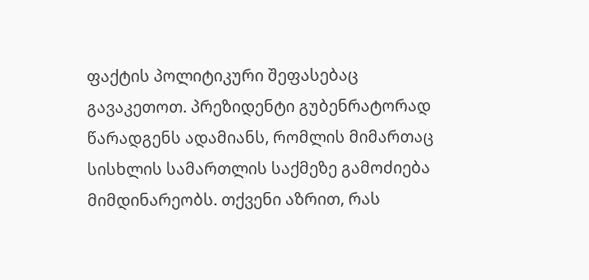ფაქტის პოლიტიკური შეფასებაც გავაკეთოთ. პრეზიდენტი გუბენრატორად წარადგენს ადამიანს, რომლის მიმართაც სისხლის სამართლის საქმეზე გამოძიება მიმდინარეობს. თქვენი აზრით, რას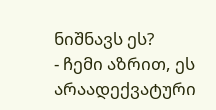ნიშნავს ეს?
- ჩემი აზრით, ეს არაადექვატური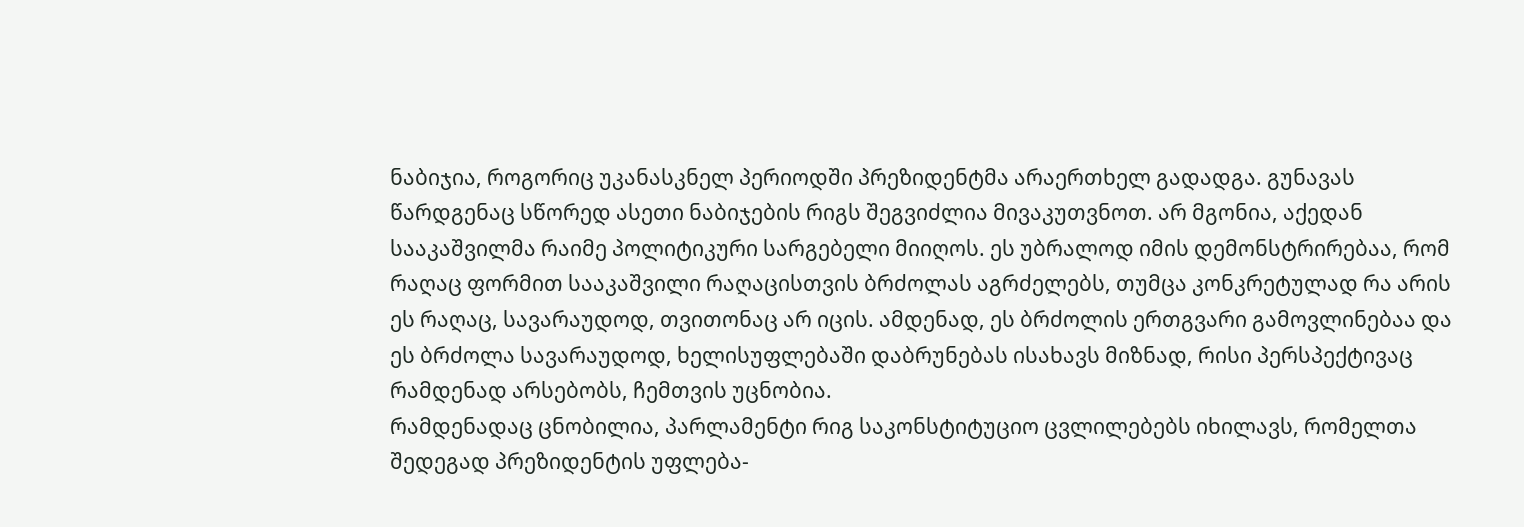ნაბიჯია, როგორიც უკანასკნელ პერიოდში პრეზიდენტმა არაერთხელ გადადგა. გუნავას წარდგენაც სწორედ ასეთი ნაბიჯების რიგს შეგვიძლია მივაკუთვნოთ. არ მგონია, აქედან სააკაშვილმა რაიმე პოლიტიკური სარგებელი მიიღოს. ეს უბრალოდ იმის დემონსტრირებაა, რომ რაღაც ფორმით სააკაშვილი რაღაცისთვის ბრძოლას აგრძელებს, თუმცა კონკრეტულად რა არის ეს რაღაც, სავარაუდოდ, თვითონაც არ იცის. ამდენად, ეს ბრძოლის ერთგვარი გამოვლინებაა და ეს ბრძოლა სავარაუდოდ, ხელისუფლებაში დაბრუნებას ისახავს მიზნად, რისი პერსპექტივაც რამდენად არსებობს, ჩემთვის უცნობია.
რამდენადაც ცნობილია, პარლამენტი რიგ საკონსტიტუციო ცვლილებებს იხილავს, რომელთა შედეგად პრეზიდენტის უფლება-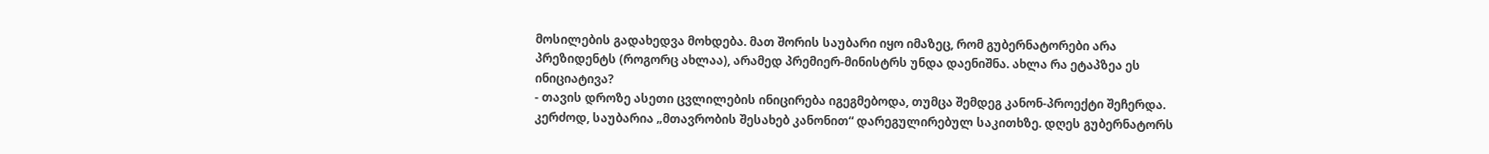მოსილების გადახედვა მოხდება. მათ შორის საუბარი იყო იმაზეც, რომ გუბერნატორები არა პრეზიდენტს (როგორც ახლაა), არამედ პრემიერ-მინისტრს უნდა დაენიშნა. ახლა რა ეტაპზეა ეს ინიციატივა?
- თავის დროზე ასეთი ცვლილების ინიცირება იგეგმებოდა, თუმცა შემდეგ კანონ-პროექტი შეჩერდა. კერძოდ, საუბარია „მთავრობის შესახებ კანონით“ დარეგულირებულ საკითხზე. დღეს გუბერნატორს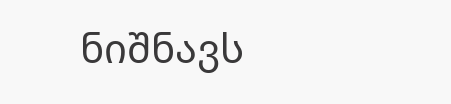ნიშნავს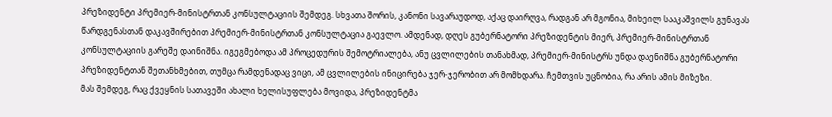პრეზიდენტი პრემიერ-მინისტრთან კონსულტაციის შემდეგ. სხვათა შორის, კანონი სავარაუდოდ, აქაც დაირღვა, რადგან არ მგონია, მიხეილ სააკაშვილს გუნავას წარდგენასთან დაკავშირებით პრემიერ-მინისტრთან კონსულტაცია გაევლო. ამდენად, დღეს გუბერნატორი პრეზიდენტის მიერ, პრემიერ-მინისტრთან კონსულტაციის გარეშე დაინიშნა. იგეგმებოდა ამ პროცედურის შემოტრიალება, ანუ ცვლილების თანახმად, პრემიერ-მინისტრს უნდა დაენიშნა გუბერნატორი პრეზიდენტთან შეთანხმებით, თუმცა რამდენადაც ვიცი, ამ ცვლილების ინიცირება ჯერ-ჯერობით არ მომხდარა. ჩემთვის უცნობია, რა არის ამის მიზეზი.
მას შემდეგ, რაც ქვეყნის სათავეში ახალი ხელისუფლება მოვიდა, პრეზიდენტმა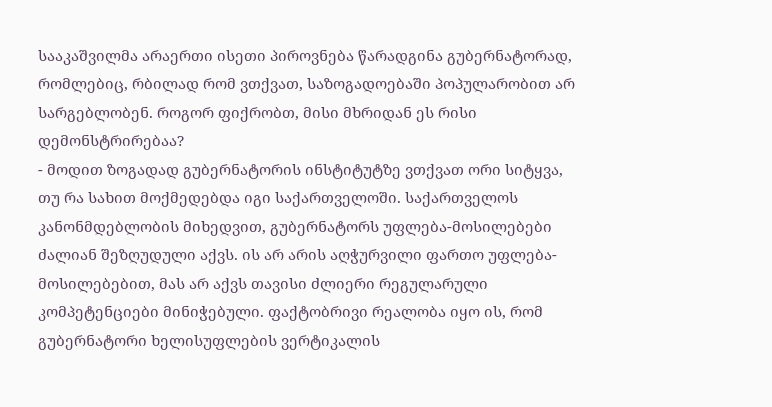სააკაშვილმა არაერთი ისეთი პიროვნება წარადგინა გუბერნატორად, რომლებიც, რბილად რომ ვთქვათ, საზოგადოებაში პოპულარობით არ სარგებლობენ. როგორ ფიქრობთ, მისი მხრიდან ეს რისი დემონსტრირებაა?
- მოდით ზოგადად გუბერნატორის ინსტიტუტზე ვთქვათ ორი სიტყვა, თუ რა სახით მოქმედებდა იგი საქართველოში. საქართველოს კანონმდებლობის მიხედვით, გუბერნატორს უფლება-მოსილებები ძალიან შეზღუდული აქვს. ის არ არის აღჭურვილი ფართო უფლება-მოსილებებით, მას არ აქვს თავისი ძლიერი რეგულარული კომპეტენციები მინიჭებული. ფაქტობრივი რეალობა იყო ის, რომ გუბერნატორი ხელისუფლების ვერტიკალის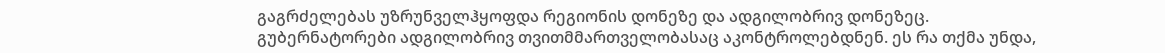გაგრძელებას უზრუნველჰყოფდა რეგიონის დონეზე და ადგილობრივ დონეზეც.
გუბერნატორები ადგილობრივ თვითმმართველობასაც აკონტროლებდნენ. ეს რა თქმა უნდა,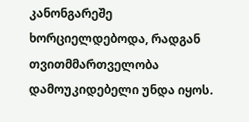კანონგარეშე ხორციელდებოდა, რადგან თვითმმართველობა დამოუკიდებელი უნდა იყოს.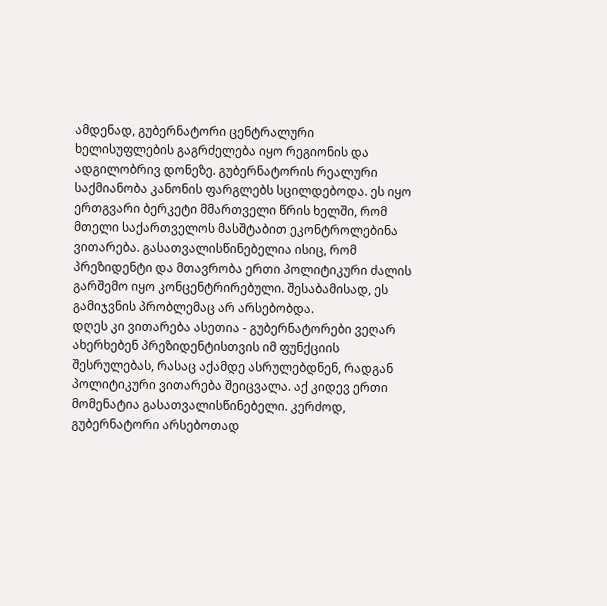ამდენად, გუბერნატორი ცენტრალური ხელისუფლების გაგრძელება იყო რეგიონის და ადგილობრივ დონეზე. გუბერნატორის რეალური საქმიანობა კანონის ფარგლებს სცილდებოდა. ეს იყო ერთგვარი ბერკეტი მმართველი წრის ხელში, რომ მთელი საქართველოს მასშტაბით ეკონტროლებინა ვითარება. გასათვალისწინებელია ისიც, რომ პრეზიდენტი და მთავრობა ერთი პოლიტიკური ძალის გარშემო იყო კონცენტრირებული. შესაბამისად, ეს გამიჯვნის პრობლემაც არ არსებობდა.
დღეს კი ვითარება ასეთია - გუბერნატორები ვეღარ ახერხებენ პრეზიდენტისთვის იმ ფუნქციის შესრულებას, რასაც აქამდე ასრულებდნენ, რადგან პოლიტიკური ვითარება შეიცვალა. აქ კიდევ ერთი მომენატია გასათვალისწინებელი. კერძოდ, გუბერნატორი არსებოთად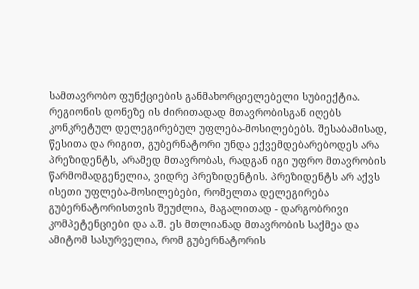სამთავრობო ფუნქციების განმახორციელებელი სუბიექტია. რეგიონის დონეზე ის ძირითადად მთავრობისგან იღებს კონკრეტულ დელეგირებულ უფლება-მოსილებებს. შესაბამისად, წესითა და რიგით, გუბერნატორი უნდა ექვემდებარებოდეს არა პრეზიდენტს, არამედ მთავრობას, რადგან იგი უფრო მთავრობის წარმომადგენელია, ვიდრე პრეზიდენტის. პრეზიდენტს არ აქვს ისეთი უფლება-მოსილებები, რომელთა დელეგირება გუბერნატორისთვის შეუძლია, მაგალითად - დარგობრივი კომპეტენციები და ა.შ. ეს მთლიანად მთავრობის საქმეა და ამიტომ სასურველია, რომ გუბერნატორის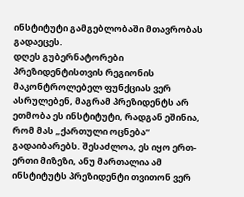ინსტიტუტი გამგებლობაში მთავრობას გადაეცეს.
დღეს გუბერნატორები პრეზიდენტისთვის რეგიონის მაკონტროლებელ ფუნქციას ვერ ასრულებენ, მაგრამ პრეზიდენტს არ ეთმობა ეს ინსტიტუტი, რადგან ეშინია, რომ მას „ქართული ოცნება“ გადაიბარებს. შესაძლოა, ეს იყო ერთ-ერთი მიზეზი, ანუ მართალია ამ ინსტიტუტს პრეზიდენტი თვითონ ვერ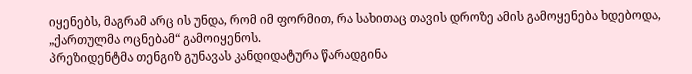იყენებს, მაგრამ არც ის უნდა, რომ იმ ფორმით, რა სახითაც თავის დროზე ამის გამოყენება ხდებოდა, „ქართულმა ოცნებამ“ გამოიყენოს.
პრეზიდენტმა თენგიზ გუნავას კანდიდატურა წარადგინა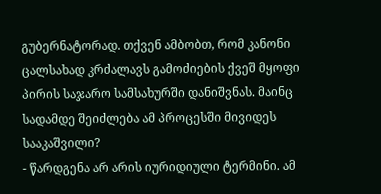გუბერნატორად. თქვენ ამბობთ, რომ კანონი ცალსახად კრძალავს გამოძიების ქვეშ მყოფი პირის საჯარო სამსახურში დანიშვნას. მაინც სადამდე შეიძლება ამ პროცესში მივიდეს სააკაშვილი?
- წარდგენა არ არის იურიდიული ტერმინი. ამ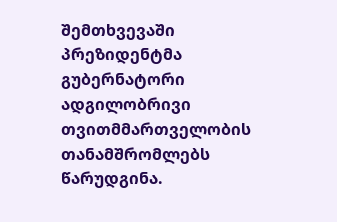შემთხვევაში პრეზიდენტმა გუბერნატორი ადგილობრივი თვითმმართველობის თანამშრომლებს წარუდგინა.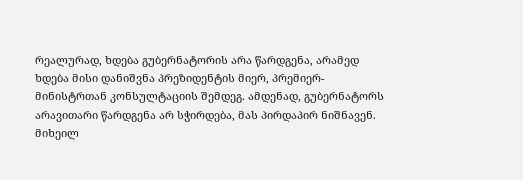რეალურად, ხდება გუბერნატორის არა წარდგენა, არამედ ხდება მისი დანიშვნა პრეზიდენტის მიერ, პრემიერ-მინისტრთან კონსულტაციის შემდეგ. ამდენად, გუბერნატორს არავითარი წარდგენა არ სჭირდება, მას პირდაპირ ნიშნავენ.
მიხეილ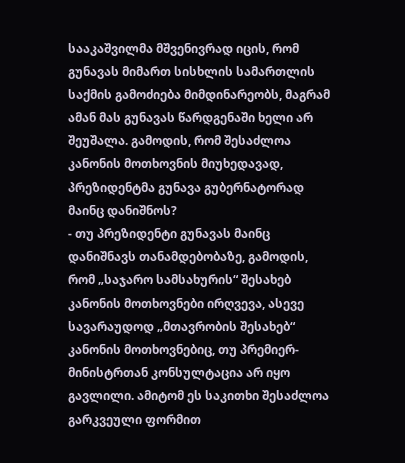სააკაშვილმა მშვენივრად იცის, რომ გუნავას მიმართ სისხლის სამართლის საქმის გამოძიება მიმდინარეობს, მაგრამ ამან მას გუნავას წარდგენაში ხელი არ შეუშალა. გამოდის, რომ შესაძლოა კანონის მოთხოვნის მიუხედავად, პრეზიდენტმა გუნავა გუბერნატორად მაინც დანიშნოს?
- თუ პრეზიდენტი გუნავას მაინც დანიშნავს თანამდებობაზე, გამოდის, რომ „საჯარო სამსახურის“ შესახებ კანონის მოთხოვნები ირღვევა, ასევე სავარაუდოდ „მთავრობის შესახებ“ კანონის მოთხოვნებიც, თუ პრემიერ-მინისტრთან კონსულტაცია არ იყო გავლილი. ამიტომ ეს საკითხი შესაძლოა გარკვეული ფორმით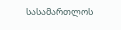სასამართლოს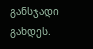განსჯადი გახდეს.